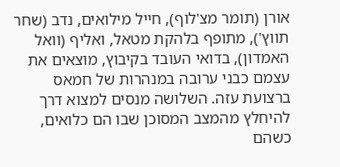אורן (תומר מצ'לוף), חייל מילואים, נדב (שחר תווץ'), מתופף בלהקת מטאל, ואליף (וואל האמדון), בדואי העובד בקיבוץ, מוצאים את עצמם כבני ערובה במנהרות של חמאס ברצועת עזה. השלושה מנסים למצוא דרך להיחלץ מהמצב המסוכן שבו הם כלואים, כשהם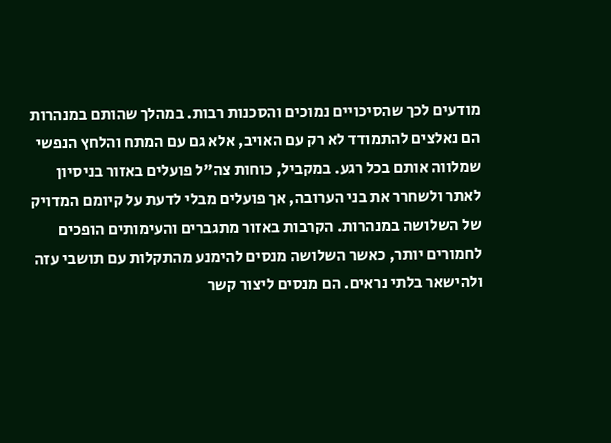מודעים לכך שהסיכויים נמוכים והסכנות רבות. במהלך שהותם במנהרות הם נאלצים להתמודד לא רק עם האויב, אלא גם עם המתח והלחץ הנפשי שמלווה אותם בכל רגע. במקביל, כוחות צה"ל פועלים באזור בניסיון לאתר ולשחרר את בני הערובה, אך פועלים מבלי לדעת על קיומם המדויק של השלושה במנהרות. הקרבות באזור מתגברים והעימותים הופכים לחמורים יותר, כאשר השלושה מנסים להימנע מהתקלות עם תושבי עזה ולהישאר בלתי נראים. הם מנסים ליצור קשר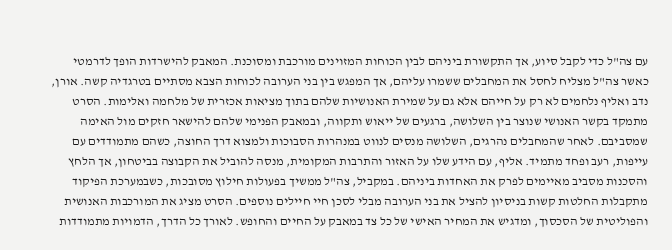עם צה"ל כדי לקבל סיוע, אך התקשורת ביניהם לבין הכוחות המזוינים מורכבת ומסוכנת. המאבק להישרדות הופך לדרמטי כאשר צה"ל מצליח לחסל את המחבלים ששמרו עליהם, אך המפגש בין בני הערובה לכוחות הצבא מסתיים בטרגדיה קשה. אורן, נדב ואליף נלחמים לא רק על חייהם אלא גם על שמירת האנושיות שלהם בתוך מציאות אכזרית של מלחמה ואלימות. הסרט מתמקד בקשר האנושי שנוצר בין השלושה, ברגעים של ייאוש ותקווה, ובמאבק הפנימי שלהם להישאר חזקים מול האימה שמסביבם. לאחר שהמחבלים נהרגים, השלושה מנסים לנווט במנהרות הסבוכות ולמצוא דרך החוצה, כשהם מתמודדים עם עייפות, רעב ופחד מתמיד. אליף, עם הידע שלו על האזור והתרבות המקומית, מנסה להוביל את הקבוצה בביטחון, אך הלחץ והסכנות מסביב מאיימים לפרק את האחדות ביניהם. במקביל, צה"ל ממשיך בפעולות חילוץ מסובכות, כשבמערכת הפיקוד מתקבלות החלטות קשות בניסיון להציל את בני הערובה מבלי לסכן חיי חיילים נוספים. הסרט מציג את המורכבות האנושית והפוליטית של הסכסוך, ומדגיש את המחיר האישי של כל צד במאבק על החיים והחופש. לאורך כל הדרך, הדמויות מתמודדות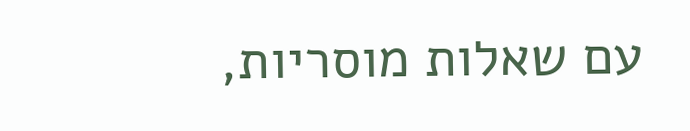עם שאלות מוסריות,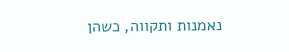נאמנות ותקווה, כשהן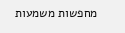מחפשות משמעות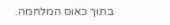בתוך כאוס המלחמה.